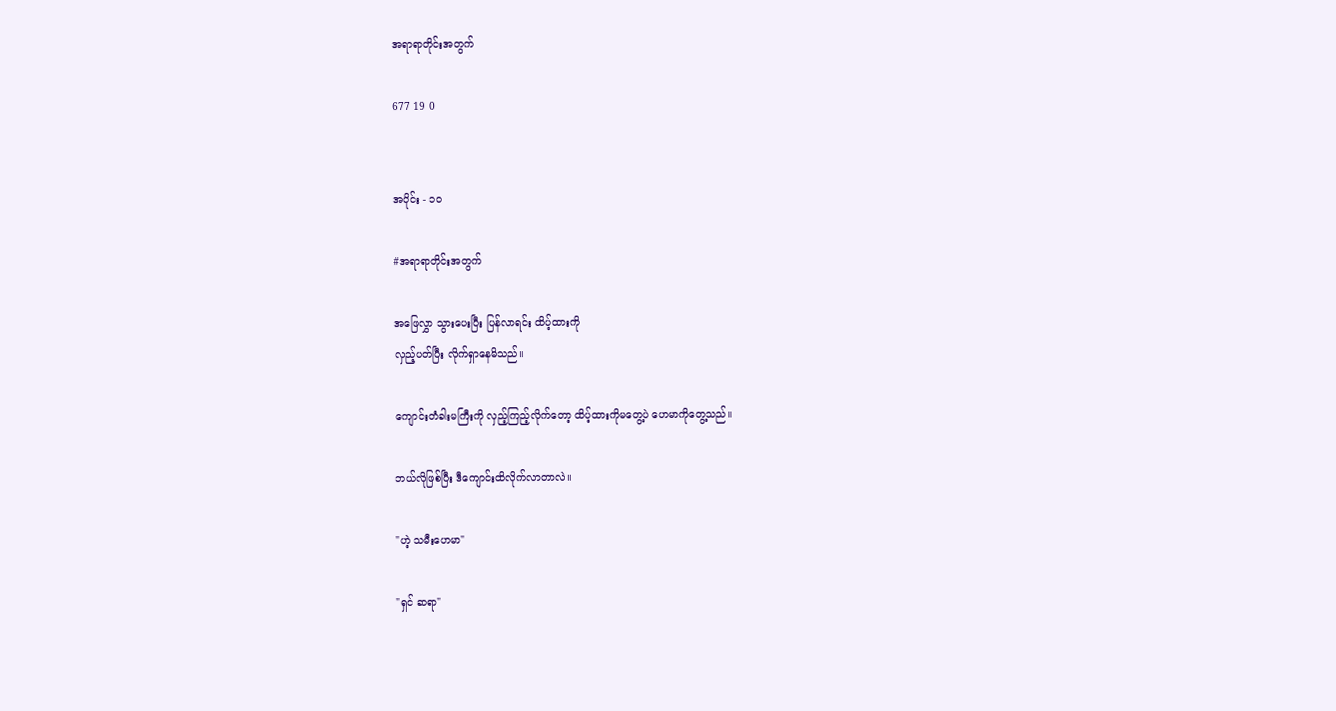အရာရာတိုင်းအတွက်

677 19 0


အပိုင်း - ၁၀

#အရာရာတိုင်းအတွက်

အဖြေလွှာ သွားပေးပြီး ပြန်လာရင်း ထိပ့်ထားကို
လှည့်ပတ်ပြီး လိုက်ရှာနေမိသည်။

ကျောင်းတံခါးမကြီးကို လှည့်ကြည့်လိုက်တော့ ထိပ့်ထားကိုမတွေ့ပဲ ဟေမာကိုတွေ့သည်။

ဘယ်လိုဖြစ်ပြီး ဒီကျောင်းထိလိုက်လာတာလဲ။

"ဟဲ့ သမီးဟေမာ"

"ရှင် ဆရာ"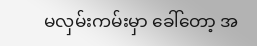မလှမ်းကမ်းမှာ ခေါ်တော့ အ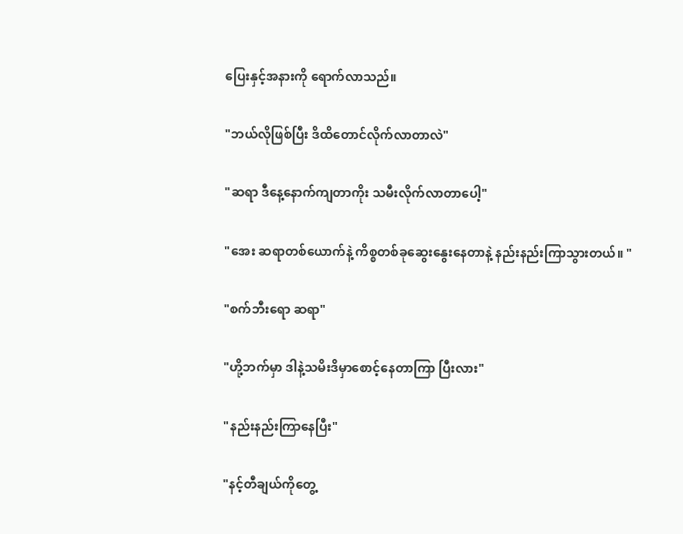ပြေးနှင့်အနားကို ရောက်လာသည်။

"ဘယ်လိုဖြစ်ပြီး ဒိထိတောင်လိုက်လာတာလဲ"

"ဆရာ ဒီနေ့နောက်ကျတာကိုး သမီးလိုက်လာတာပေါ့"

"အေး ဆရာတစ်ယောက်နဲ့ ကိစ္စတစ်ခုဆွေးနွေးနေတာနဲ့ နည်းနည်းကြာသွားတယ်။ "

"စက်ဘီးရော ဆရာ"

"ဟို့ဘက်မှာ ဒါနဲ့သမိးဒိမှာစောင့်နေတာကြာ ပြီးလား"

"နည်းနည်းကြာနေပြီး"

"နင့်တီချယ်ကိုတွေ့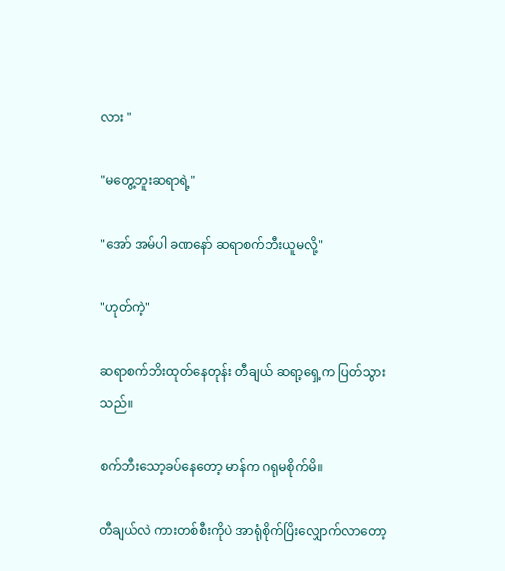လား "

"မတွေ့ဘူးဆရာရဲ့"

"အော် အမ်ပါ ခဏနော် ဆရာစက်ဘီးယူမလို့"

"ဟုတ်ကဲ့"

ဆရာစက်ဘိးထုတ်နေတုန်း တီချယ် ဆရာ့ရှေ့က ပြတ်သွားသည်။

စက်ဘီးသော့ခပ်နေတော့ မာန်က ဂရုမစိုက်မိ။

တီချယ်လဲ ကားတစ်စီးကိုပဲ အာရုံစိုက်ပြိးလျှောက်လာတော့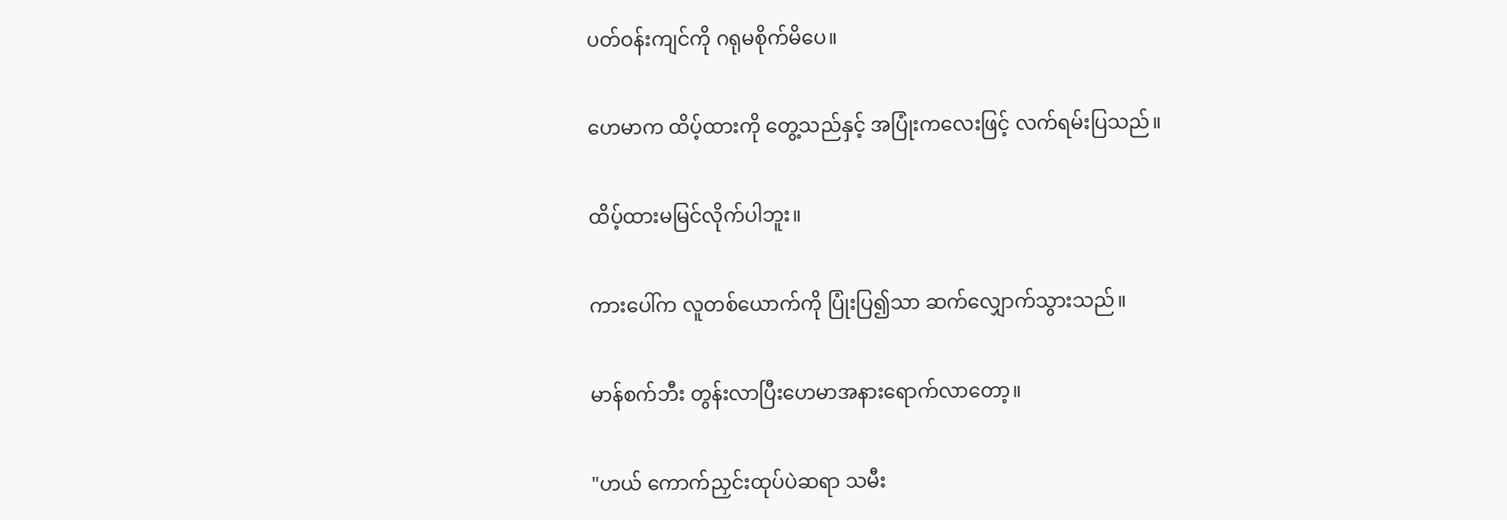ပတ်ဝန်းကျင်ကို ဂရုမစိုက်မိပေ။

ဟေမာက ထိပ့်ထားကို တွေ့သည်နှင့် အပြုံးကလေးဖြင့် လက်ရမ်းပြသည်။

ထိပ့်ထားမမြင်လိုက်ပါဘူး။

ကားပေါ်က လူတစ်ယောက်ကို ပြုံးပြ၍သာ ဆက်လျှောက်သွားသည်။

မာန်စက်ဘီး တွန်းလာပြီးဟေမာအနားရောက်လာတော့။

"ဟယ် ကောက်ညှင်းထုပ်ပဲဆရာ သမီး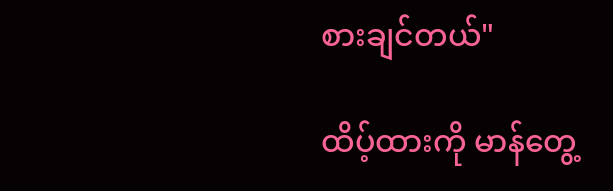စားချင်တယ်"

ထိပ့်ထားကို မာန်တွေ့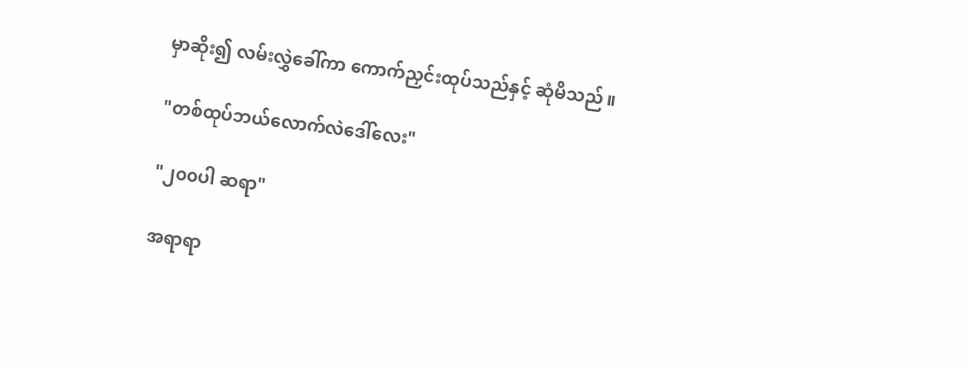မှာဆိုး၍ လမ်းလွှဲခေါ်ကာ ကောက်ညှင်းထုပ်သည်နှင့် ဆုံမိသည်။

"တစ်ထုပ်ဘယ်လောက်လဲဒေါ်လေး"

"၂၀၀ပါ ဆရာ"

အရာရာ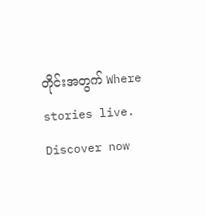တိုင်းအတွက် Where stories live. Discover now